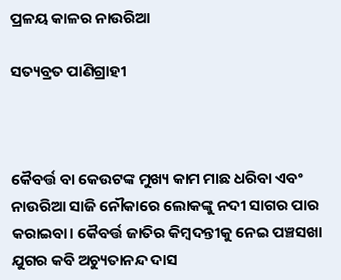ପ୍ରଳୟ କାଳର ନାଉରିଆ

ସତ୍ୟବ୍ରତ ପାଣିଗ୍ରାହୀ



କୈବର୍ତ୍ତ ବା କେଉଟଙ୍କ ମୁଖ୍ୟ କାମ ମାଛ ଧରିବା ଏବଂ ନାଉରିଆ ସାଜି ନୌକାରେ ଲୋକଙ୍କୁ ନଦୀ ସାଗର ପାର କରାଇବା। କୈବର୍ତ୍ତ ଜାତିର କିମ୍ବଦନ୍ତୀକୁ ନେଇ ପଞ୍ଚସଖା ଯୁଗର କବି ଅଚ୍ୟୁତାନନ୍ଦ ଦାସ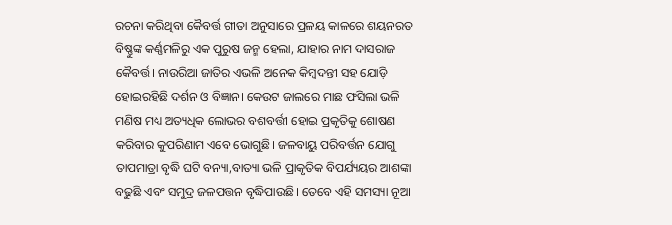ରଚନା କରିଥିବା କୈବର୍ତ୍ତ ଗୀତା ଅନୁସାରେ ପ୍ରଳୟ କାଳରେ ଶୟନରତ ବିଷ୍ଣୁଙ୍କ କର୍ଣ୍ଣମଳିରୁ ଏକ ପୁରୁଷ ଜନ୍ମ ହେଲା, ଯାହାର ନାମ ଦାସରାଜ କୈବର୍ତ୍ତ। ନାଉରିଆ ଜାତିର ଏଭଳି ଅନେକ କିମ୍ବଦନ୍ତୀ ସହ ଯୋଡ଼ି ହୋଇରହିଛି ଦର୍ଶନ ଓ ବିଜ୍ଞାନ। କେଉଟ ଜାଲରେ ମାଛ ଫସିଲା ଭଳି ମଣିଷ ମଧ୍ୟ ଅତ୍ୟଧିକ ଲୋଭର ବଶବର୍ତ୍ତୀ ହୋଇ ପ୍ରକୃତିକୁ ଶୋଷଣ କରିବାର କୁପରିଣାମ ଏବେ ଭୋଗୁଛି। ଜଳବାୟୁ ପରିବର୍ତ୍ତନ ଯୋଗୁ ତାପମାତ୍ରା ବୃଦ୍ଧି ଘଟି ବନ୍ୟା,ବାତ୍ୟା ଭଳି ପ୍ରାକୃତିକ ବିପର୍ଯ୍ୟୟର ଆଶଙ୍କା ବଢୁଛି ଏବଂ ସମୁଦ୍ର ଜଳପତ୍ତନ ବୃଦ୍ଧିପାଉଛି। ତେବେ ଏହି ସମସ୍ୟା ନୂଆ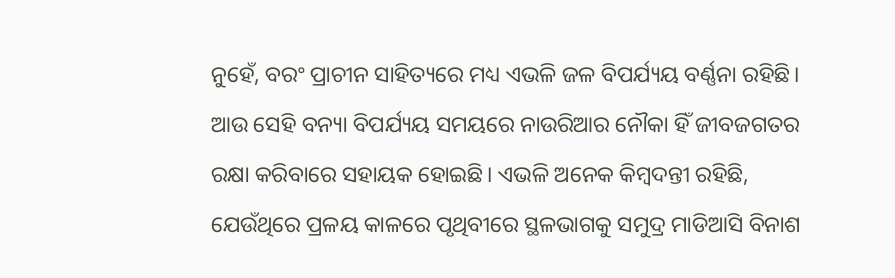ନୁହେଁ, ବରଂ ପ୍ରାଚୀନ ସାହିତ୍ୟରେ ମଧ୍ୟ ଏଭଳି ଜଳ ବିପର୍ଯ୍ୟୟ ବର୍ଣ୍ଣନା ରହିଛି। ଆଉ ସେହି ବନ୍ୟା ବିପର୍ଯ୍ୟୟ ସମୟରେ ନାଉରିଆର ନୌକା ହିଁ ଜୀବଜଗତର ରକ୍ଷା କରିବାରେ ସହାୟକ ହୋଇଛି। ଏଭଳି ଅନେକ କିମ୍ବଦନ୍ତୀ ରହିଛି, ଯେଉଁଥିରେ ପ୍ରଳୟ କାଳରେ ପୃଥିବୀରେ ସ୍ଥଳଭାଗକୁ ସମୁଦ୍ର ମାଡିଆସି ବିନାଶ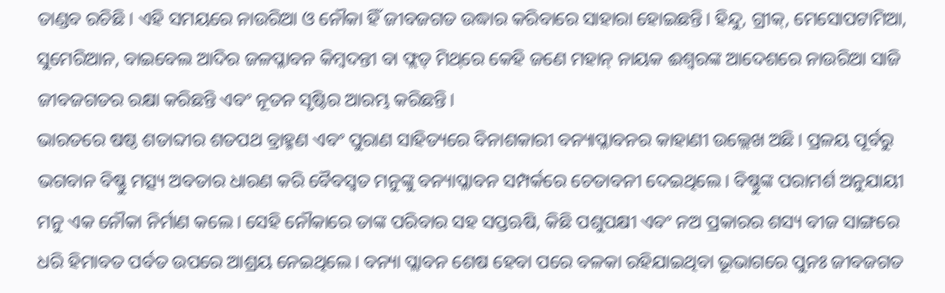ତାଣ୍ଡବ ରଚିଛି। ଏହି ସମୟରେ ନାଉରିଆ ଓ ନୌକା ହିଁ ଜୀବଜଗତ ଉଦ୍ଧାର କରିବାରେ ସାହାରା ହୋଇଛନ୍ତି। ହିନ୍ଦୁ, ଗ୍ରୀକ୍‌, ମେସୋପଟାମିଆ, ସୁମେରିଆନ, ବାଇବେଲ ଆଦିର ଜଳପ୍ଳାବନ କିମ୍ବଦନ୍ତୀ ବା ଫ୍ଲଡ୍‌ ମିଥ୍‌ରେ କେହି ଜଣେ ମହାନ୍‌ ନାୟକ ଈଶ୍ବରଙ୍କ ଆଦେଶରେ ନାଉରିଆ ସାଜି ଜୀବଜଗତର ରକ୍ଷା କରିଛନ୍ତି ଏବଂ ନୂତନ ସୃଷ୍ଟିର ଆରମ୍ଭ କରିଛନ୍ତି।
ଭାରତରେ ଷଷ୍ଠ ଶତାବ୍ଦୀର ଶତପଥ ବ୍ରାହ୍ମଣ ଏବଂ ପୁରାଣ ସାହିତ୍ୟରେ ବିନାଶକାରୀ ବନ୍ୟାପ୍ଳାବନର କାହାଣୀ ଉଲ୍ଲେଖ ଅଛି। ପ୍ରଳୟ ପୂର୍ବରୁ ଭଗବାନ ବିଷ୍ଣୁ ମତ୍ସ୍ୟ ଅବତାର ଧାରଣ କରି ବୈବସ୍ବତ ମନୁଙ୍କୁ ବନ୍ୟାପ୍ଳାବନ ସମ୍ପର୍କରେ ଚେତାବନୀ ଦେଇଥିଲେ। ବିଷ୍ଣୁଙ୍କ ପରାମର୍ଶ ଅନୁଯାୟୀ ମନୁ ଏକ ନୌକା ନିର୍ମାଣ କଲେ। ସେହି ନୌକାରେ ତାଙ୍କ ପରିବାର ସହ ସପ୍ତଋଷି, କିଛି ପଶୁପକ୍ଷୀ ଏବଂ ନଅ ପ୍ରକାରର ଶସ୍ୟ ବୀଜ ସାଙ୍ଗରେ ଧରି ହିମାବତ ପର୍ବତ ଉପରେ ଆଶ୍ରୟ ନେଇଥିଲେ। ବନ୍ୟା ପ୍ଲାବନ ଶେଷ ହେବା ପରେ ବଳକା ରହିଯାଇଥିବା ଭୂଭାଗରେ ପୁନଃ ଜୀବଜଗତ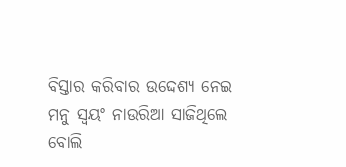ବିସ୍ତାର କରିବାର ଉଦ୍ଦେଶ୍ୟ ନେଇ ମନୁ ସ୍ବୟଂ ନାଉରିଆ ସାଜିଥିଲେ ବୋଲି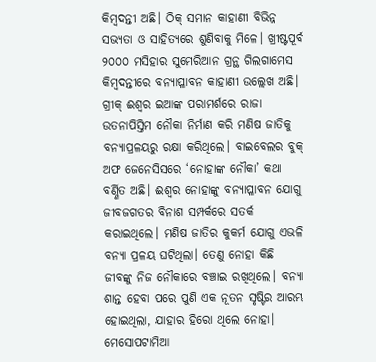କିମ୍ବଦନ୍ତୀ ଅଛି। ଠିକ୍‌ ସମାନ କାହାଣୀ ବିଭିନ୍ନ ସଭ୍ୟତା ଓ ସାହିତ୍ୟରେ ଶୁଣିବାକୁ ମିଳେ। ଖ୍ରୀଷ୍ଟପୂର୍ବ ୨୦୦୦ ମସିହାର ସୁମେରିଆନ ଗ୍ରନ୍ଥ ଗିଲଗାମେସ କିମ୍ବଦନ୍ତୀରେ ବନ୍ୟାପ୍ଳାବନ କାହାଣୀ ଉଲ୍ଲେଖ ଅଛି। ଗ୍ରୀକ୍‌ ଈଶ୍ୱର ଇଆଙ୍କ ପରାମର୍ଶରେ ରାଜା ଉତନାପିସ୍ତିମ ନୌକା ନିର୍ମାଣ କରି ମଣିଷ ଜାତିକୁ ବନ୍ୟାପ୍ରଳୟରୁ ରକ୍ଷା କରିଥିଲେ। ବାଇବେଲର ବୁକ୍‌ ଅଫ ଜେନେସିସରେ ‘ନୋହାଙ୍କ ନୌକା’ କଥା ବର୍ଣ୍ଣିତ ଅଛି। ଈଶ୍ୱର ନୋହାଙ୍କୁ ବନ୍ୟାପ୍ଳାବନ ଯୋଗୁ ଜୀବଜଗତର ବିନାଶ ସମ୍ପର୍କରେ ସତର୍କ କରାଇଥିଲେ। ମଣିଷ ଜାତିର କୁକର୍ମ ଯୋଗୁ ଏଭଳି ବନ୍ୟା ପ୍ରଳୟ ଘଟିଥିଲା। ତେଣୁ ନୋହା କିଛି ଜୀବଙ୍କୁ ନିଜ ନୌକାରେ ବଞ୍ଚାଇ ରଖିଥିଲେ। ବନ୍ୟା ଶାନ୍ତ ହେବା ପରେ ପୁଣି ଏକ ନୂତନ ସୃଷ୍ଟିର ଆରମ୍ଭ ହୋଇଥିଲା, ଯାହାର ହିରୋ ଥିଲେ ନୋହା। ମେସୋପଟାମିଆ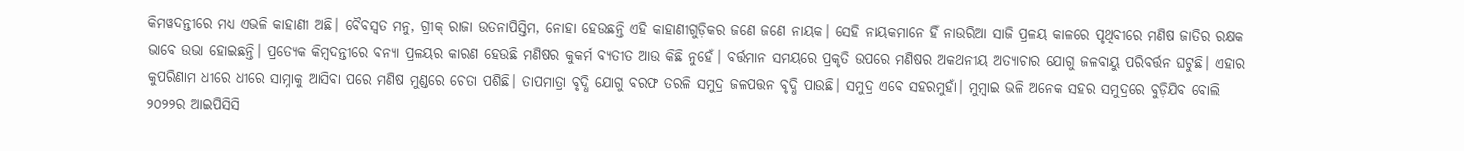କିମୱଦନ୍ତୀରେ ମଧ୍ୟ ଏଭଳି କାହାଣୀ ଅଛି। ବୈବସ୍ବତ ମନୁ, ଗ୍ରୀକ୍‌ ରାଜା ଉତନାପିସ୍ତିମ, ନୋହା ହେଉଛନ୍ତି ଏହି କାହାଣୀଗୁଡ଼ିକର ଜଣେ ଜଣେ ନାୟକ। ସେହି ନାୟକମାନେ ହିଁ ନାଉରିଆ ସାଜି ପ୍ରଳୟ କାଳରେ ପୃଥିବୀରେ ମଣିଷ ଜାତିର ରକ୍ଷକ ଭାବେ ଉଭା ହୋଇଛନ୍ତି। ପ୍ରତ୍ୟେକ କିମ୍ବଦନ୍ତୀରେ ବନ୍ୟା ପ୍ରଳୟର କାରଣ ହେଉଛି ମଣିଷର କୁକର୍ମ ବ୍ୟତୀତ ଆଉ କିଛି ନୁହେଁ। ବର୍ତ୍ତମାନ ସମୟରେ ପ୍ରକୃତି ଉପରେ ମଣିଷର ଅକଥନୀୟ ଅତ୍ୟାଚାର ଯୋଗୁ ଜଳବାୟୁ ପରିବର୍ତ୍ତନ ଘଟୁଛି। ଏହାର କୁପରିଣାମ ଧୀରେ ଧୀରେ ସାମ୍ନାକୁ ଆସିବା ପରେ ମଣିଷ ମୁଣ୍ଡରେ ଚେତା ପଶିଛି। ତାପମାତ୍ରା ବୃଦ୍ଧି ଯୋଗୁ ବରଫ ତରଳି ସମୁଦ୍ର ଜଳପତ୍ତନ ବୃଦ୍ଧି ପାଉଛି। ସମୁଦ୍ର ଏବେ ସହରମୁହାଁ। ମୁମ୍ବାଇ ଭଳି ଅନେକ ସହର ସମୁଦ୍ରରେ ବୁଡ଼ିଯିବ ବୋଲି ୨୦୨୨ର ଆଇପିସିସି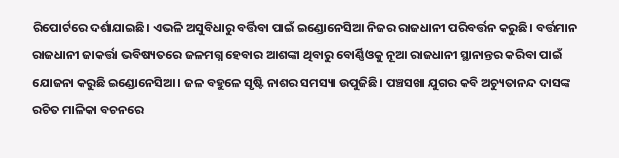ରିପୋର୍ଟରେ ଦର୍ଶାଯାଇଛି। ଏଭଳି ଅସୁବିଧାରୁ ବର୍ତ୍ତିବା ପାଇଁ ଇଣ୍ଡୋନେସିଆ ନିଜର ରାଜଧାନୀ ପରିବର୍ତ୍ତନ କରୁଛି। ବର୍ତ୍ତମାନ ରାଜଧାନୀ ଜାକର୍ତ୍ତା ଭବିଷ୍ୟତରେ ଜଳମଗ୍ନ ହେବାର ଆଶଙ୍କା ଥିବାରୁ ବୋର୍ଣ୍ଣିଓକୁ ନୂଆ ରାଜଧାନୀ ସ୍ଥାନାନ୍ତର କରିବା ପାଇଁ ଯୋଜନା କରୁଛି ଇଣ୍ଡୋନେସିଆ। ଜଳ ବହୁଳେ ସୃଷ୍ଟି ନାଶର ସମସ୍ୟା ଉପୁଜିଛି। ପଞ୍ଚସଖା ଯୁଗର କବି ଅଚ୍ୟୁତାନନ୍ଦ ଦାସଙ୍କ ରଚିତ ମାଳିକା ବଚନରେ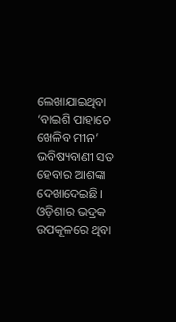ଲେଖାଯାଇଥିବା ‘ବାଇଶି ପାହାଚେ ଖେଳିବ ମୀନ’ ଭବିଷ୍ୟବାଣୀ ସତ ହେବାର ଆଶଙ୍କା ଦେଖାଦେଇଛି। ଓଡ଼ିଶାର ଭଦ୍ରକ ଉପକୂଳରେ ଥିବା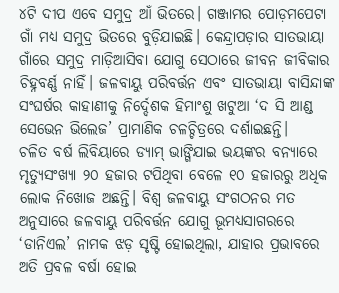୪ଟି ଦୀପ ଏବେ ସମୁଦ୍ର ଆଁ ଭିତରେ। ଗଞ୍ଜାମର ପୋଡ଼ମପେଟା ଗାଁ ମଧ୍ୟ ସମୁଦ୍ର ଭିତରେ ବୁଡ଼ିଯାଇଛି। କେନ୍ଦ୍ରାପଡ଼ାର ସାତଭାୟା ଗାଁରେ ସମୁଦ୍ର ମାଡ଼ିଆସିବା ଯୋଗୁ ସେଠାରେ ଜୀବନ ଜୀବିକାର ଚିହ୍ନବର୍ଣ୍ଣ ନାହିଁ। ଜଳବାୟୁ ପରିବର୍ତ୍ତନ ଏବଂ ସାତଭାୟା ବାସିନ୍ଦାଙ୍କ ସଂଘର୍ଷର କାହାଣୀକୁ ନିର୍ଦ୍ଦେଶକ ହିମାଂଶୁ ଖଟୁଆ ‘ଦ ସି ଆଣ୍ଡ ସେଭେନ ଭିଲେଜ’ ପ୍ରାମାଣିକ ଚଳଚ୍ଚିତ୍ରରେ ଦର୍ଶାଇଛନ୍ତି।
ଚଳିତ ବର୍ଷ ଲିବିୟାରେ ଡ୍ୟାମ୍‌ ଭାଙ୍ଗିଯାଇ ଭୟଙ୍କର ବନ୍ୟାରେ ମୃତ୍ୟୁସଂଖ୍ୟା ୨୦ ହଜାର ଟପିଥିବା ବେଳେ ୧୦ ହଜାରରୁ ଅଧିକ ଲୋକ ନିଖୋଜ ଅଛନ୍ତି। ବିଶ୍ୱ ଜଳବାୟୁ ସଂଗଠନର ମତ ଅନୁସାରେ ଜଳବାୟୁ ପରିବର୍ତ୍ତନ ଯୋଗୁ ଭୂମଧ୍ୟସାଗରରେ ‘ଡାନିଏଲ’ ନାମକ ଝଡ଼ ସୃଷ୍ଟି ହୋଇଥିଲା, ଯାହାର ପ୍ରଭାବରେ ଅତି ପ୍ରବଳ ବର୍ଷା ହୋଇ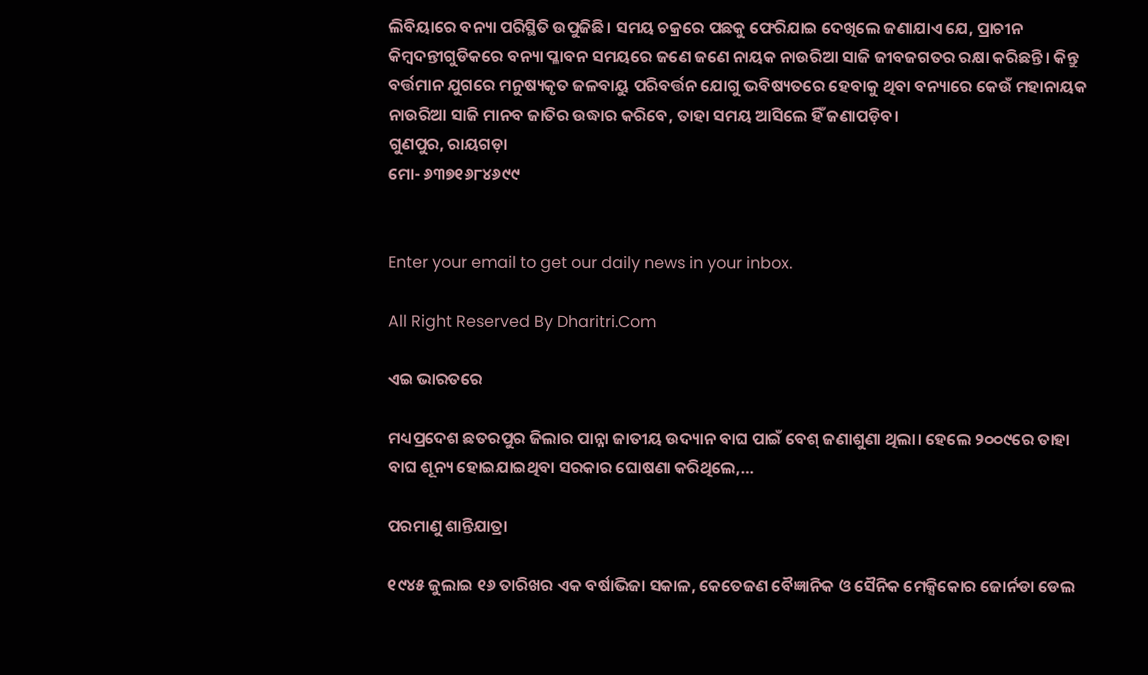ଲିବିୟାରେ ବନ୍ୟା ପରିସ୍ଥିତି ଉପୁଜିଛି। ସମୟ ଚକ୍ରରେ ପଛକୁ ଫେରିଯାଇ ଦେଖିଲେ ଜଣାଯାଏ ଯେ, ପ୍ରାଚୀନ କିମ୍ବଦନ୍ତୀଗୁଡିକରେ ବନ୍ୟା ପ୍ଳାବନ ସମୟରେ ଜଣେ ଜଣେ ନାୟକ ନାଉରିଆ ସାଜି ଜୀବଜଗତର ରକ୍ଷା କରିଛନ୍ତି। କିନ୍ତୁ ବର୍ତ୍ତମାନ ଯୁଗରେ ମନୁଷ୍ୟକୃତ ଜଳବାୟୁ ପରିବର୍ତ୍ତନ ଯୋଗୁ ଭବିଷ୍ୟତରେ ହେବାକୁ ଥିବା ବନ୍ୟାରେ କେଉଁ ମହାନାୟକ ନାଉରିଆ ସାଜି ମାନବ ଜାତିର ଉଦ୍ଧାର କରିବେ, ତାହା ସମୟ ଆସିଲେ ହିଁ ଜଣାପଡ଼ିବ।
ଗୁଣପୁର, ରାୟଗଡ଼ା
ମୋ- ୬୩୭୧୬୮୪୬୯୯


Enter your email to get our daily news in your inbox.

All Right Reserved By Dharitri.Com

ଏଇ ଭାରତରେ

ମଧ୍ୟପ୍ରଦେଶ ଛତରପୁର ଜିଲାର ପାନ୍ନା ଜାତୀୟ ଉଦ୍ୟାନ ବାଘ ପାଇଁ ବେଶ୍‌ ଜଣାଶୁଣା ଥିଲା। ହେଲେ ୨୦୦୯ରେ ତାହା ବାଘ ଶୂନ୍ୟ ହୋଇଯାଇଥିବା ସରକାର ଘୋଷଣା କରିଥିଲେ,…

ପରମାଣୁ ଶାନ୍ତିଯାତ୍ରା

୧୯୪୫ ଜୁଲାଇ ୧୬ ତାରିଖର ଏକ ବର୍ଷାଭିଜା ସକାଳ, କେତେଜଣ ବୈଜ୍ଞାନିକ ଓ ସୈନିକ ମେକ୍ସିକୋର ଜୋର୍ନଡା ଡେଲ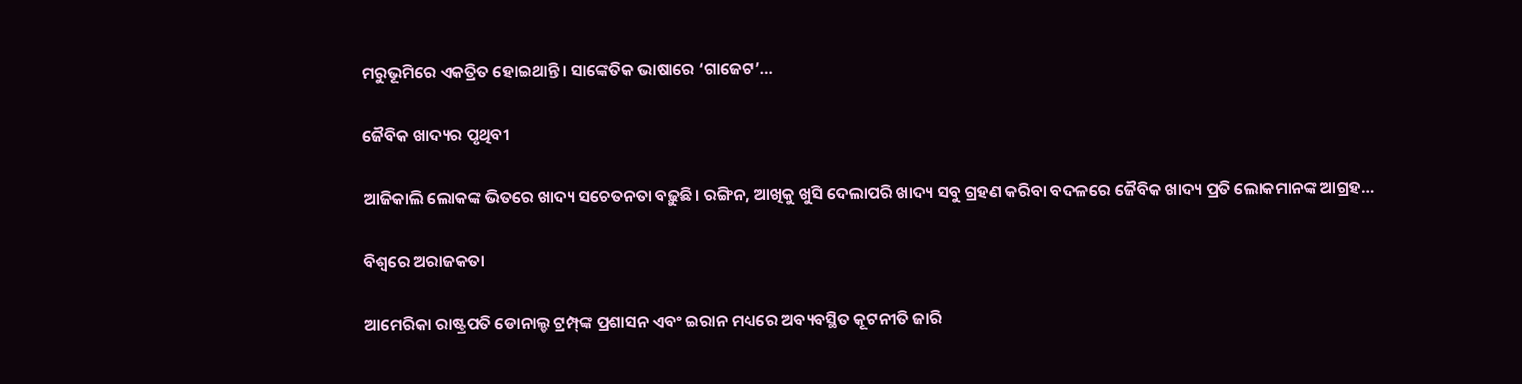ମରୁଭୂମିରେ ଏକତ୍ରିତ ହୋଇଥାନ୍ତି। ସାଙ୍କେତିକ ଭାଷାରେ ‘ଗାଜେଟ’…

ଜୈବିକ ଖାଦ୍ୟର ପୃଥିବୀ

ଆଜିକାଲି ଲୋକଙ୍କ ଭିତରେ ଖାଦ୍ୟ ସଚେତନତା ବଢ଼ୁଛି। ରଙ୍ଗିନ, ଆଖିକୁ ଖୁସି ଦେଲାପରି ଖାଦ୍ୟ ସବୁ ଗ୍ରହଣ କରିବା ବଦଳରେ ଜୈବିକ ଖାଦ୍ୟ ପ୍ରତି ଲୋକମାନଙ୍କ ଆଗ୍ରହ…

ବିଶ୍ୱରେ ଅରାଜକତା

ଆମେରିକା ରାଷ୍ଟ୍ରପତି ଡୋନାଲ୍ଡ ଟ୍ରମ୍ପ୍‌ଙ୍କ ପ୍ରଶାସନ ଏବଂ ଇରାନ ମଧ୍ୟରେ ଅବ୍ୟବସ୍ଥିତ କୂଟନୀତି ଜାରି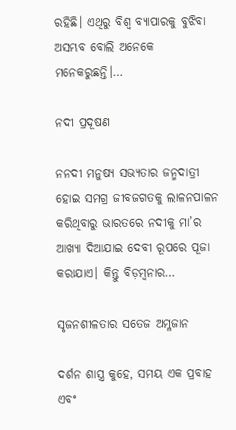ରହିଛି। ଏଥିରୁ ବିଶ୍ୱ ବ୍ୟାପାରକୁ ବୁଝିବା ଅସମ୍ଭବ ବୋଲି ଅନେକେ ମନେକରୁଛନ୍ତି।…

ନଦୀ ପ୍ରଦୂଷଣ

ନନଦୀ ମନୁଷ୍ୟ ସଭ୍ୟତାର ଜନ୍ମଦାତ୍ରୀ ହୋଇ ସମଗ୍ର ଜୀବଜଗତକୁ ଲାଳନପାଳନ କରିଥିବାରୁ ଭାରତରେ ନଦୀକୁ ମା’ର ଆଖ୍ୟା ଦିଆଯାଇ ଦେବୀ ରୂପରେ ପୂଜା କରାଯାଏ। କିନ୍ତୁ ବିଡ଼ମ୍ବନାର…

ସୃଜନଶୀଳତାର ସତେଜ ଅମ୍ଳଜାନ

ଦର୍ଶନ ଶାସ୍ତ୍ର କୁହେ, ସମୟ ଏକ ପ୍ରବାହ ଏବଂ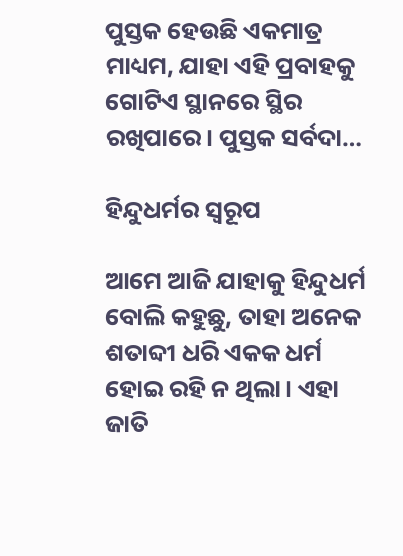ପୁସ୍ତକ ହେଉଛି ଏକମାତ୍ର ମାଧ୍ୟମ, ଯାହା ଏହି ପ୍ରବାହକୁ ଗୋଟିଏ ସ୍ଥାନରେ ସ୍ଥିର ରଖିପାରେ। ପୁସ୍ତକ ସର୍ବଦା…

ହିନ୍ଦୁଧର୍ମର ସ୍ବରୂପ

ଆମେ ଆଜି ଯାହାକୁ ହିନ୍ଦୁଧର୍ମ ବୋଲି କହୁଛୁ, ତାହା ଅନେକ ଶତାବ୍ଦୀ ଧରି ଏକକ ଧର୍ମ ହୋଇ ରହି ନ ଥିଲା। ଏହା ଜାତି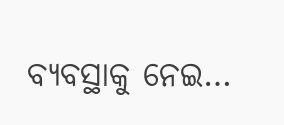ବ୍ୟବସ୍ଥାକୁ ନେଇ…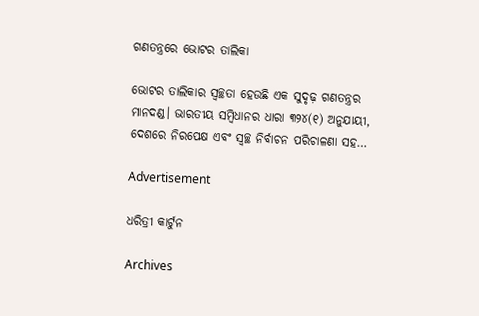ଗଣତନ୍ତ୍ରରେ ଭୋଟର ତାଲିକା

ଭୋଟର ତାଲିକାର ସ୍ବଚ୍ଛତା ହେଉଛି ଏକ ସୁଦୃଢ଼ ଗଣତନ୍ତ୍ରର ମାନଦଣ୍ଡ। ଭାରତୀୟ ସମ୍ବିଧାନର ଧାରା ୩୨୪(୧) ଅନୁଯାୟୀ, ଦେଶରେ ନିରପେକ୍ଷ ଏବଂ ସ୍ବଚ୍ଛ ନିର୍ବାଚନ ପରିଚାଳଣା ସହ…

Advertisement

ଧରିତ୍ରୀ କାର୍ଟୁନ

Archives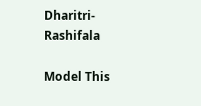Dharitri-Rashifala

Model This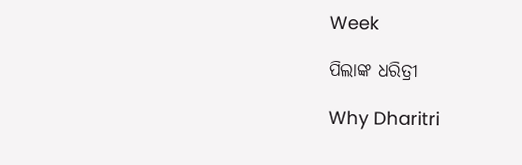Week

ପିଲାଙ୍କ ଧରିତ୍ରୀ

Why Dharitri